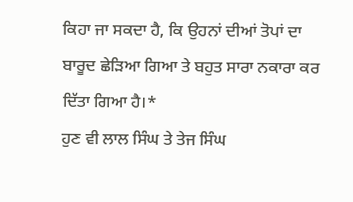ਕਿਹਾ ਜਾ ਸਕਦਾ ਹੈ, ਕਿ ਉਹਨਾਂ ਦੀਆਂ ਤੋਪਾਂ ਦਾ ਬਾਰੂਦ ਛੇੜਿਆ ਗਿਆ ਤੇ ਬਹੁਤ ਸਾਰਾ ਨਕਾਰਾ ਕਰ ਦਿੱਤਾ ਗਿਆ ਹੈ।*
ਹੁਣ ਵੀ ਲਾਲ ਸਿੰਘ ਤੇ ਤੇਜ ਸਿੰਘ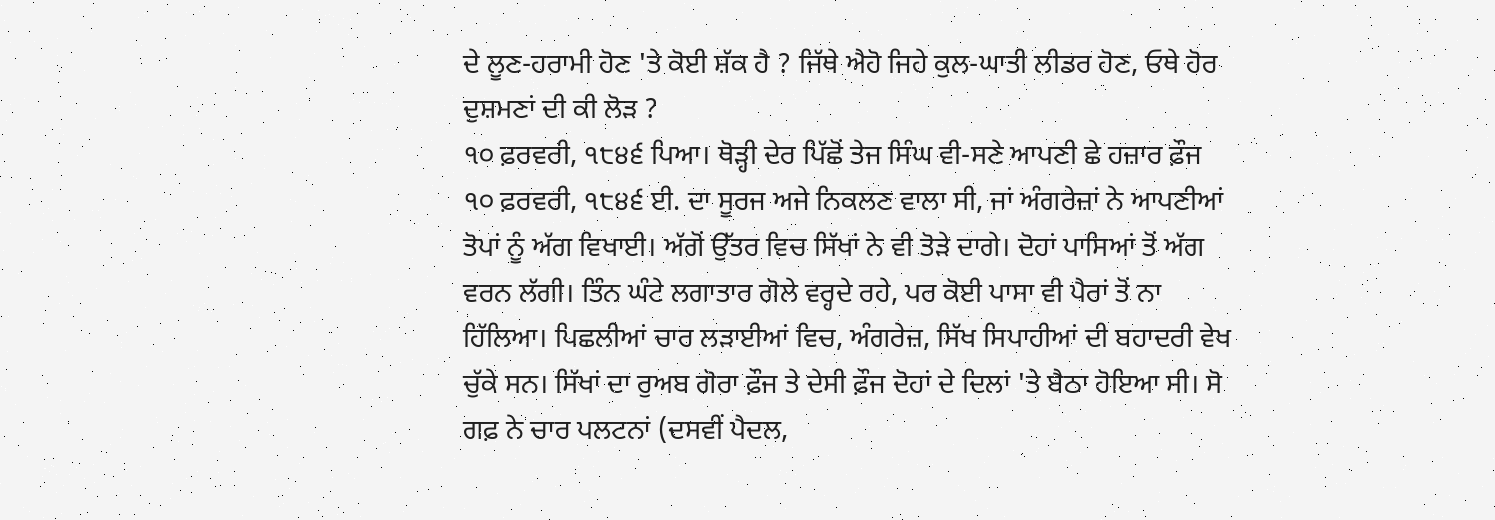ਦੇ ਲੂਣ-ਹਰਾਮੀ ਹੋਣ 'ਤੇ ਕੋਈ ਸ਼ੱਕ ਹੈ ? ਜਿੱਥੇ ਐਹੋ ਜਿਹੇ ਕੁਲ-ਘਾਤੀ ਲੀਡਰ ਹੋਣ, ਓਥੇ ਹੋਰ ਦੁਸ਼ਮਣਾਂ ਦੀ ਕੀ ਲੋੜ ?
੧੦ ਫ਼ਰਵਰੀ, ੧੮੪੬ ਪਿਆ। ਥੋੜ੍ਹੀ ਦੇਰ ਪਿੱਛੋਂ ਤੇਜ ਸਿੰਘ ਵੀ-ਸਣੇ ਆਪਣੀ ਛੇ ਹਜ਼ਾਰ ਫ਼ੌਜ ੧੦ ਫ਼ਰਵਰੀ, ੧੮੪੬ ਈ. ਦਾ ਸੂਰਜ ਅਜੇ ਨਿਕਲਣ ਵਾਲਾ ਸੀ, ਜਾਂ ਅੰਗਰੇਜ਼ਾਂ ਨੇ ਆਪਣੀਆਂ ਤੋਪਾਂ ਨੂੰ ਅੱਗ ਵਿਖਾਈ। ਅੱਗੋਂ ਉੱਤਰ ਵਿਚ ਸਿੱਖਾਂ ਨੇ ਵੀ ਤੋੜੇ ਦਾਗੇ। ਦੋਹਾਂ ਪਾਸਿਆਂ ਤੋਂ ਅੱਗ ਵਰਨ ਲੱਗੀ। ਤਿੰਨ ਘੰਟੇ ਲਗਾਤਾਰ ਗੋਲੇ ਵਰ੍ਹਦੇ ਰਹੇ, ਪਰ ਕੋਈ ਪਾਸਾ ਵੀ ਪੈਰਾਂ ਤੋਂ ਨਾ ਹਿੱਲਿਆ। ਪਿਛਲੀਆਂ ਚਾਰ ਲੜਾਈਆਂ ਵਿਚ, ਅੰਗਰੇਜ਼, ਸਿੱਖ ਸਿਪਾਹੀਆਂ ਦੀ ਬਹਾਦਰੀ ਵੇਖ ਚੁੱਕੇ ਸਨ। ਸਿੱਖਾਂ ਦਾ ਰੁਅਬ ਗੋਰਾ ਫ਼ੌਜ ਤੇ ਦੇਸੀ ਫ਼ੌਜ ਦੋਹਾਂ ਦੇ ਦਿਲਾਂ 'ਤੇ ਬੈਠਾ ਹੋਇਆ ਸੀ। ਸੋ ਗਫ਼ ਨੇ ਚਾਰ ਪਲਟਨਾਂ (ਦਸਵੀਂ ਪੈਦਲ,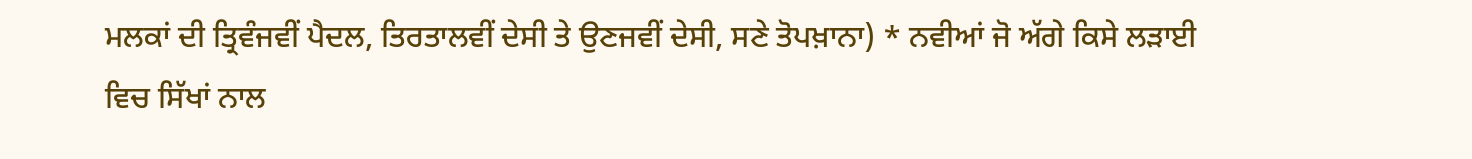ਮਲਕਾਂ ਦੀ ਤ੍ਰਿਵੰਜਵੀਂ ਪੈਦਲ, ਤਿਰਤਾਲਵੀਂ ਦੇਸੀ ਤੇ ਉਣਜਵੀਂ ਦੇਸੀ, ਸਣੇ ਤੋਪਖ਼ਾਨਾ) * ਨਵੀਆਂ ਜੋ ਅੱਗੇ ਕਿਸੇ ਲੜਾਈ ਵਿਚ ਸਿੱਖਾਂ ਨਾਲ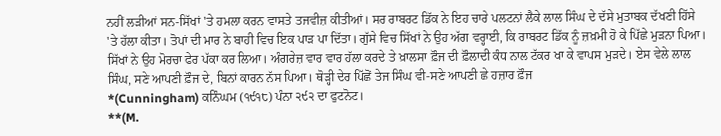ਨਹੀਂ ਲੜੀਆਂ ਸਨ-ਸਿੱਖਾਂ 'ਤੇ ਹਮਲਾ ਕਰਨ ਵਾਸਤੇ ਤਜਵੀਜ਼ ਕੀਤੀਆਂ। ਸਰ ਰਾਬਰਟ ਡਿੱਕ ਨੇ ਇਹ ਚਾਰੇ ਪਲਟਨਾਂ ਲੈਕੇ ਲਾਲ ਸਿੰਘ ਦੇ ਦੱਸੇ ਮੁਤਾਬਕ ਦੱਖਣੀ ਹਿੱਸੇ 'ਤੇ ਹੱਲਾ ਕੀਤਾ। ਤੋਪਾਂ ਦੀ ਮਾਰ ਨੇ ਬਾਹੀ ਵਿਚ ਇਕ ਪਾੜ ਪਾ ਦਿੱਤਾ। ਗੁੱਸੇ ਵਿਚ ਸਿੱਖਾਂ ਨੇ ਉਹ ਅੱਗ ਵਰ੍ਹਾਈ, ਕਿ ਰਾਬਰਟ ਡਿੱਕ ਨੂੰ ਜ਼ਖ਼ਮੀ ਹੋ ਕੇ ਪਿੱਛੇ ਮੁੜਨਾ ਪਿਆ। ਸਿੱਖਾਂ ਨੇ ਉਹ ਮੋਰਚਾ ਫੇਰ ਪੱਕਾ ਕਰ ਲਿਆ। ਅੰਗਰੇਜ਼ ਵਾਰ ਵਾਰ ਹੱਲਾ ਕਰਦੇ ਤੇ ਖ਼ਾਲਸਾ ਫ਼ੌਜ ਦੀ ਫ਼ੌਲਾਦੀ ਕੰਧ ਨਾਲ ਟੱਕਰ ਖਾ ਕੇ ਵਾਪਸ ਮੁੜਦੇ। ਏਸ ਵੇਲੇ ਲਾਲ ਸਿੰਘ, ਸਣੇ ਆਪਣੀ ਫ਼ੌਜ ਦੇ, ਬਿਨਾਂ ਕਾਰਨ ਨੱਸ ਪਿਆ। ਥੋੜ੍ਹੀ ਦੇਰ ਪਿੱਛੋਂ ਤੇਜ ਸਿੰਘ ਵੀ-ਸਣੇ ਆਪਣੀ ਛੇ ਹਜ਼ਾਰ ਫ਼ੌਜ
*(Cunningham) ਕਨਿੰਘਮ (੧੯੧੮) ਪੰਨਾ ੨੯੨ ਦਾ ਫੁਟਨੋਟ।
**(M.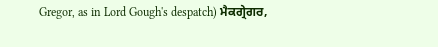Gregor, as in Lord Gough's despatch) ਮੈਕਗ੍ਰੇਗਰ,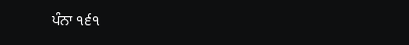ਪੰਨਾ ੧੬੧